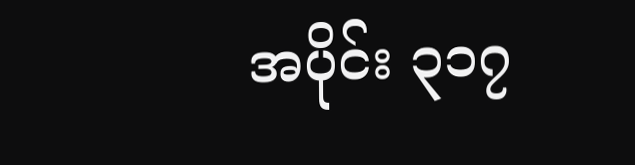အပိုင်း ၃၁၇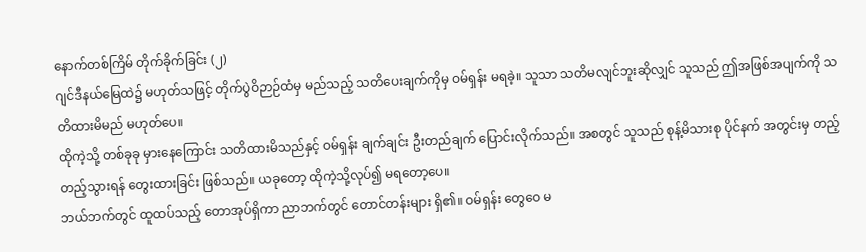နောက်တစ်ကြိမ် တိုက်ခိုက်ခြင်း (၂)
ဂျင်ဒီနယ်မြေထဲ၌ မဟုတ်သဖြင့် တိုက်ပွဲဝိဉာဉ်ထံမှ မည်သည့် သတိပေးချက်ကိုမှ ဝမ်ရှန်း မရခဲ့။ သူသာ သတိမလျင်ဘူးဆိုလျှင် သူသည် ဤအဖြစ်အပျက်ကို သတိထားမိမည် မဟုတ်ပေ။
ထိုကဲ့သို့ တစ်ခုခု မှားနေကြောင်း သတိထားမိသည်နှင့် ဝမ်ရှန်း ချက်ချင်း ဦးတည်ချက် ပြောင်းလိုက်သည်။ အစတွင် သူသည် စုန့်မိသားစု ပိုင်နက် အတွင်းမှ တည့်တည့်သွားရန် တွေးထားခြင်း ဖြစ်သည်။ ယခုတော့ ထိုကဲ့သို့လုပ်၍ မရတော့ပေ။
ဘယ်ဘက်တွင် ထူထပ်သည့် တောအုပ်ရှိကာ ညာဘက်တွင် တောင်တန်းများ ရှိ၏။ ဝမ်ရှန်း တွေဝေ မ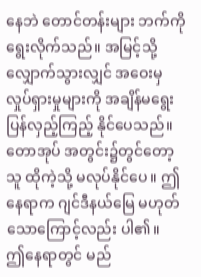နေဘဲ တောင်တန်းများ ဘက်ကို ရွေးလိုက်သည်။ အမြင့်သို့ လျှောက်သွားလျှင် အဝေးမှ လှုပ်ရှားမှုများကို အချိန်မရွေး ပြန်လှည့်ကြည့် နိုင်ပေသည်။ တောအုပ် အတွင်း၌တွင်တော့ သူ ထိုကဲ့သို့ မလုပ်နိုင်ပေ။ ဤနေရာက ဂျင်ဒီနယ်မြေ မဟုတ်သောကြောင့်လည်း ပါ၏။
ဤနေရာတွင် မည်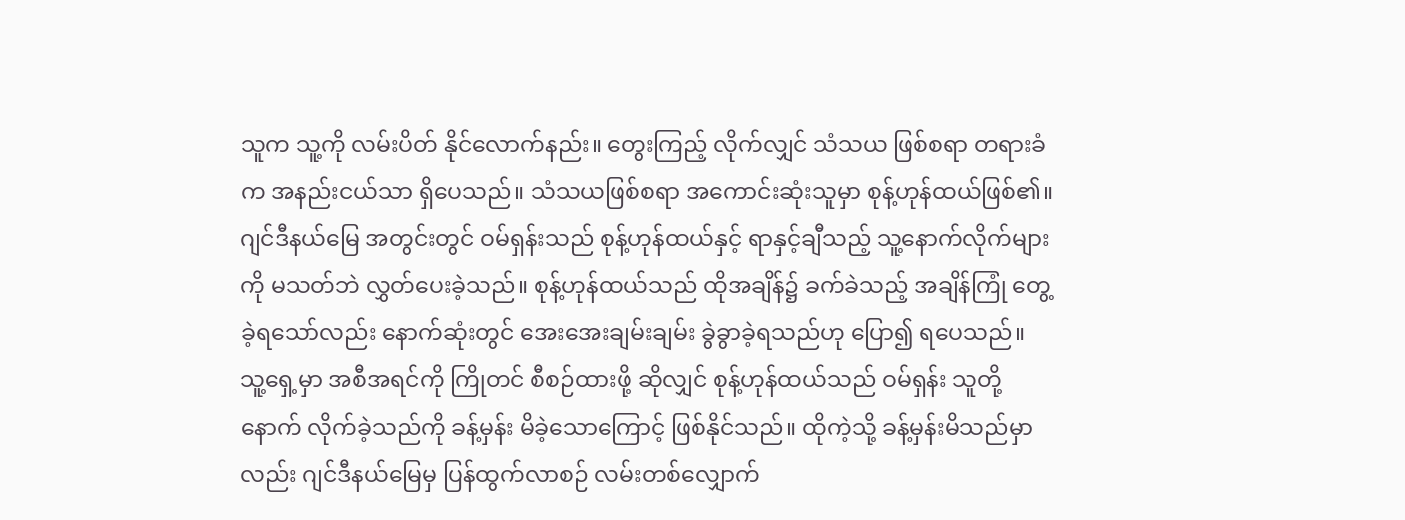သူက သူ့ကို လမ်းပိတ် နိုင်လောက်နည်း။ တွေးကြည့် လိုက်လျှင် သံသယ ဖြစ်စရာ တရားခံက အနည်းငယ်သာ ရှိပေသည်။ သံသယဖြစ်စရာ အကောင်းဆုံးသူမှာ စုန့်ဟုန်ထယ်ဖြစ်၏။
ဂျင်ဒီနယ်မြေ အတွင်းတွင် ဝမ်ရှန်းသည် စုန့်ဟုန်ထယ်နှင့် ရာနှင့်ချီသည့် သူ့နောက်လိုက်များကို မသတ်ဘဲ လွှတ်ပေးခဲ့သည်။ စုန့်ဟုန်ထယ်သည် ထိုအချိန်၌ ခက်ခဲသည့် အချိန်ကြုံ တွေ့ခဲ့ရသော်လည်း နောက်ဆုံးတွင် အေးအေးချမ်းချမ်း ခွဲခွာခဲ့ရသည်ဟု ပြော၍ ရပေသည်။
သူ့ရှေ့မှာ အစီအရင်ကို ကြိုတင် စီစဉ်ထားဖို့ ဆိုလျှင် စုန့်ဟုန်ထယ်သည် ဝမ်ရှန်း သူတို့နောက် လိုက်ခဲ့သည်ကို ခန့်မှန်း မိခဲ့သောကြောင့် ဖြစ်နိုင်သည်။ ထိုကဲ့သို့ ခန့်မှန်းမိသည်မှာလည်း ဂျင်ဒီနယ်မြေမှ ပြန်ထွက်လာစဉ် လမ်းတစ်လျှောက်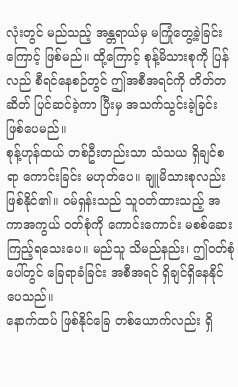လုံးတွင် မည်သည့် အန္တရာယ်မှ မကြုံတွေ့ခဲ့ခြင်းကြောင့် ဖြစ်မည်။ ထို့ကြောင့် စုန့်မိသားစုကို ပြန်လည် စီရင်နေစဉ်တွင် ဤအစီအရင်ကို တိတ်တဆိတ် ပြင်ဆင်ခဲ့ကာ ပြီးမှ အသက်သွင်းခဲ့ခြင်း ဖြစ်ပေမည်။
စုန့်ဟုန်ထယ် တစ်ဦးတည်းသာ သံသယ ရှိချင်စရာ ကောင်းခြင်း မဟုတ်ပေ။ ချူမိသားစုလည်း ဖြစ်နိုင်၏။ ဝမ်ရှန်းသည် သူဝတ်ထားသည့် အကာအကွယ် ဝတ်စုံကို ကောင်းကောင်း မစစ်ဆေး ကြည့်ရသေးပေ။ မည်သူ သိမည်နည်း၊ ဤဝတ်စုံပေါ်တွင် ခြေရာခံခြင်း အစီအရင် ရှိချင်ရှိနေနိုင်ပေသည်။
နောက်ထပ် ဖြစ်နိုင်ခြေ တစ်ယောက်လည်း ရှိ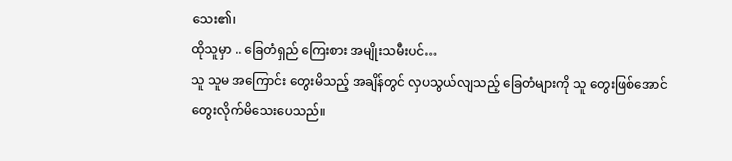သေး၏၊
ထိုသူမှာ .. ခြေတံရှည် ကြေးစား အမျိုးသမီးပင်…
သူ သူမ အကြောင်း တွေးမိသည့် အချိန်တွင် လှပသွယ်လျသည့် ခြေတံများကို သူ တွေးဖြစ်အောင် တွေးလိုက်မိသေးပေသည်။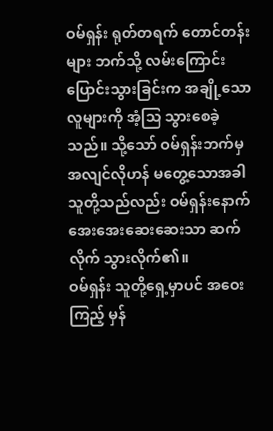ဝမ်ရှန်း ရုတ်တရက် တောင်တန်းများ ဘက်သို့ လမ်းကြောင်း ပြောင်းသွားခြင်းက အချို့သော လူများကို အံ့သြ သွားစေခဲ့သည်။ သို့သော် ဝမ်ရှန်းဘက်မှ အလျင်လိုဟန် မတွေ့သောအခါ သူတို့သည်လည်း ဝမ်ရှန်းနောက် အေးအေးဆေးဆေးသာ ဆက်လိုက် သွားလိုက်၏။
ဝမ်ရှန်း သူတို့ရှေ့မှာပင် အဝေးကြည့် မှန်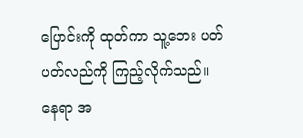ပြောင်းကို ထုတ်ကာ သူ့ဘေး ပတ်ပတ်လည်ကို ကြည့်လိုက်သည်။
နေရာ အ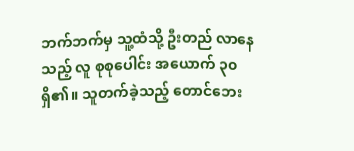ဘက်ဘက်မှ သူ့ထံသို့ ဦးတည် လာနေသည့် လူ စုစုပေါင်း အယောက် ၃၀ ရှိ၏။ သူတက်ခဲ့သည့် တောင်ဘေး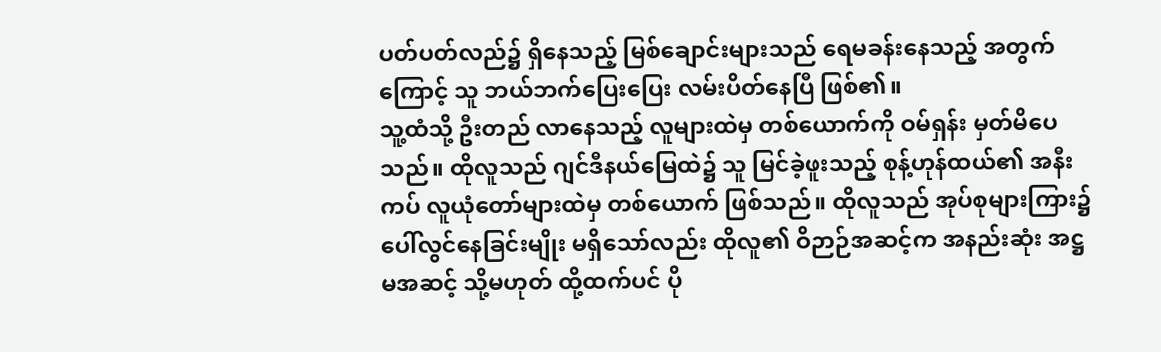ပတ်ပတ်လည်၌ ရှိနေသည့် မြစ်ချောင်းများသည် ရေမခန်းနေသည့် အတွက်ကြောင့် သူ ဘယ်ဘက်ပြေးပြေး လမ်းပိတ်နေပြီ ဖြစ်၏။
သူ့ထံသို့ ဦးတည် လာနေသည့် လူများထဲမှ တစ်ယောက်ကို ဝမ်ရှန်း မှတ်မိပေသည်။ ထိုလူသည် ဂျင်ဒီနယ်မြေထဲ၌ သူ မြင်ခဲ့ဖူးသည့် စုန့်ဟုန်ထယ်၏ အနီးကပ် လူယုံတော်များထဲမှ တစ်ယောက် ဖြစ်သည်။ ထိုလူသည် အုပ်စုများကြား၌ ပေါ်လွင်နေခြင်းမျိုး မရှိသော်လည်း ထိုလူ၏ ဝိဉာဉ်အဆင့်က အနည်းဆုံး အဋ္ဌမအဆင့် သို့မဟုတ် ထို့ထက်ပင် ပို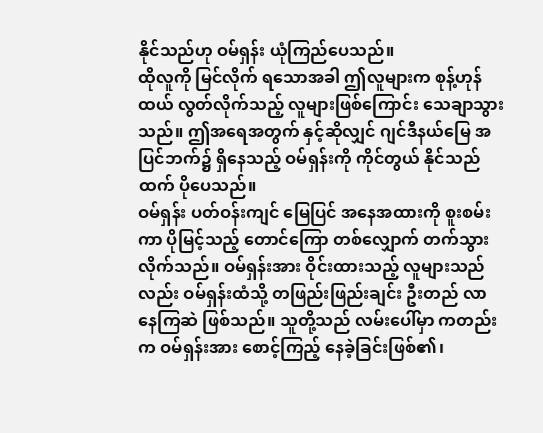နိုင်သည်ဟု ဝမ်ရှန်း ယုံကြည်ပေသည်။
ထိုလူကို မြင်လိုက် ရသောအခါ ဤလူများက စုန့်ဟုန်ထယ် လွတ်လိုက်သည့် လူများဖြစ်ကြောင်း သေချာသွားသည်။ ဤအရေအတွက် နှင့်ဆိုလျှင် ဂျင်ဒီနယ်မြေ အပြင်ဘက်၌ ရှိနေသည့် ဝမ်ရှန်းကို ကိုင်တွယ် နိုင်သည်ထက် ပိုပေသည်။
ဝမ်ရှန်း ပတ်ဝန်းကျင် မြေပြင် အနေအထားကို စူးစမ်းကာ ပိုမြင့်သည့် တောင်ကြော တစ်လျှောက် တက်သွား လိုက်သည်။ ဝမ်ရှန်းအား ဝိုင်းထားသည့် လူများသည်လည်း ဝမ်ရှန်းထံသို့ တဖြည်းဖြည်းချင်း ဦးတည် လာနေကြဆဲ ဖြစ်သည်။ သူတို့သည် လမ်းပေါ်မှာ ကတည်းက ဝမ်ရှန်းအား စောင့်ကြည့် နေခဲ့ခြင်းဖြစ်၏၊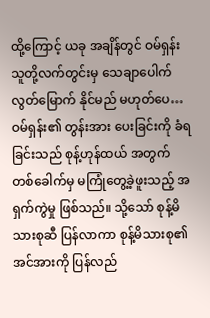ထို့ကြောင့် ယခု အချိန်တွင် ဝမ်ရှန်း သူတို့လက်တွင်းမှ သေချာပေါက် လွတ်မြောက် နိုင်မည် မဟုတ်ပေ…
ဝမ်ရှန်း၏ တွန်းအား ပေးခြင်းကို ခံရခြင်းသည် စုန့်ဟုန်ထယ် အတွက် တစ်ခေါက်မှ မကြုံတွေ့ခဲ့ဖူးသည့် အရှက်ကွဲမှု ဖြစ်သည်။ သို့သော် စုန့်မိသားစုဆီ ပြန်လာကာ စုန့်မိသားစု၏ အင်အားကို ပြန်လည်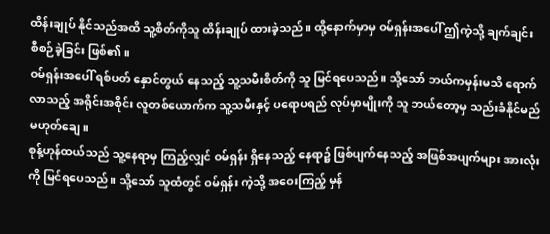ထိန်းချုပ် နိုင်သည်အထိ သူ့စိတ်ကိုသူ ထိန်းချုပ် ထားခဲ့သည်။ ထို့နောက်မှာမှ ဝမ်ရှန်းအပေါ် ဤကဲ့သို့ ချက်ချင်း စီစဉ်ခဲ့ခြင်း ဖြစ်၏။
ဝမ်ရှန်းအပေါ် ရစ်ပတ် နှောင်တွယ် နေသည့် သူ့သမီးစိတ်ကို သူ မြင်ရပေသည်။ သို့သော် ဘယ်ကမှန်းမသိ ရောက်လာသည့် အရိုင်းအစိုင်း လူတစ်ယောက်က သူ့သမီးနှင့် ပရောပရည် လုပ်မှာမျိုးကို သူ ဘယ်တော့မှ သည်းခံနိုင်မည် မဟုတ်ချေ။
စုန့်ဟုန်ထယ်သည် သူ့နေရာမှ ကြည့်လျှင် ဝမ်ရှန်း ရှိနေသည့် နေရာ၌ ဖြစ်ပျက်နေသည့် အဖြစ်အပျက်များ အားလုံးကို မြင်ရပေသည်။ သို့သော် သူထံတွင် ဝမ်ရှန်း ကဲ့သို့ အဝေးကြည့် မှန်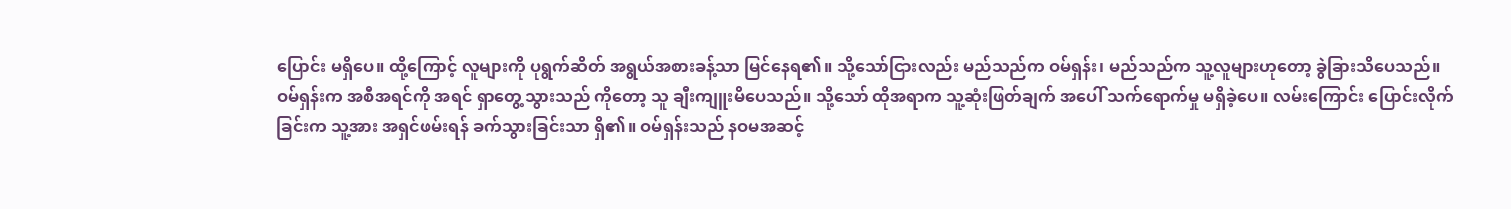ပြောင်း မရှိပေ။ ထို့ကြောင့် လူများကို ပုရွက်ဆိတ် အရွယ်အစားခန့်သာ မြင်နေရ၏။ သို့သော်ငြားလည်း မည်သည်က ဝမ်ရှန်း၊ မည်သည်က သူ့လူများဟုတော့ ခွဲခြားသိပေသည်။
ဝမ်ရှန်းက အစီအရင်ကို အရင် ရှာတွေ့သွားသည် ကိုတော့ သူ ချီးကျူးမိပေသည်။ သို့သော် ထိုအရာက သူ့ဆုံးဖြတ်ချက် အပေါ် သက်ရောက်မှု မရှိခဲ့ပေ။ လမ်းကြောင်း ပြောင်းလိုက်ခြင်းက သူ့အား အရှင်ဖမ်းရန် ခက်သွားခြင်းသာ ရှိ၏။ ဝမ်ရှန်းသည် နဝမအဆင့်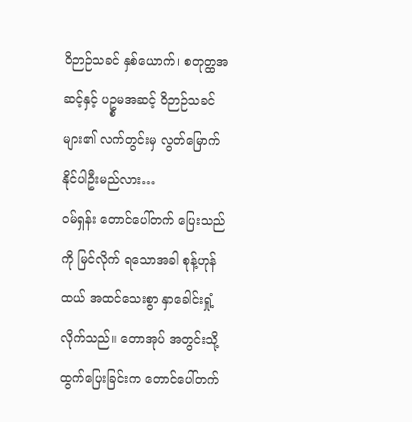ဝိဉာဉ်သခင် နှစ်ယောက်၊ စတုတ္ထအဆင့်နှင့် ပဥ္စမအဆင့် ဝိဉာဉ်သခင်များ၏ လက်တွင်းမှ လွတ်မြောက် နိုင်ပါဦးမည်လား…
ဝမ်ရှန်း တောင်ပေါ်တက် ပြေးသည်ကို မြင်လိုက် ရသောအခါ စုန့်ဟုန်ထယ် အထင်သေးစွာ နှာခေါင်းရှုံ့ လိုက်သည်။ တောအုပ် အတွင်းသို့ ထွက်ပြေးခြင်းက တောင်ပေါ်တက်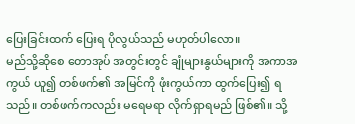ပြေးခြင်းထက် ပြေးရ ပိုလွယ်သည် မဟုတ်ပါလော။
မည်သို့ဆိုစေ တောအုပ် အတွင်းတွင် ချုံများနွယ်များကို အကာအကွယ် ယူ၍ တစ်ဖက်၏ အမြင်ကို ဖုံးကွယ်ကာ ထွက်ပြေး၍ ရသည်။ တစ်ဖက်ကလည်း မရေမရာ လိုက်ရှာရမည် ဖြစ်၏။ သို့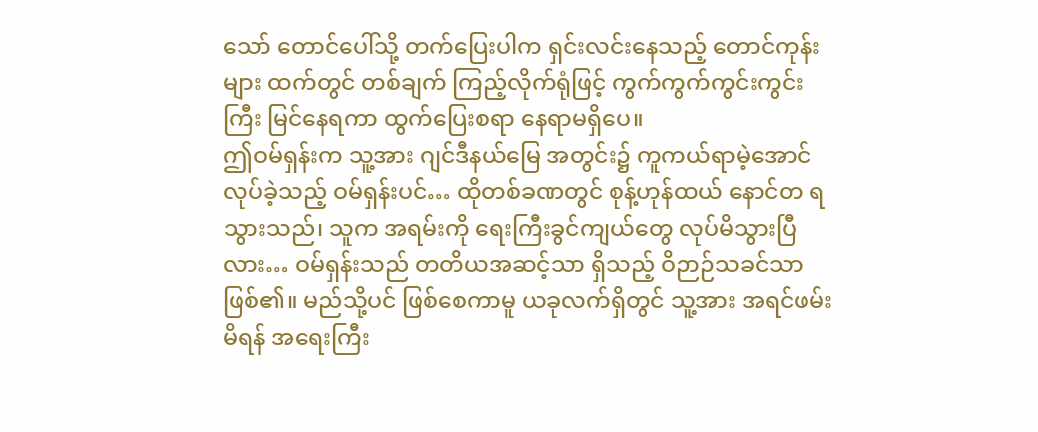သော် တောင်ပေါ်သို့ တက်ပြေးပါက ရှင်းလင်းနေသည့် တောင်ကုန်းများ ထက်တွင် တစ်ချက် ကြည့်လိုက်ရုံဖြင့် ကွက်ကွက်ကွင်းကွင်းကြီး မြင်နေရကာ ထွက်ပြေးစရာ နေရာမရှိပေ။
ဤဝမ်ရှန်းက သူ့အား ဂျင်ဒီနယ်မြေ အတွင်း၌ ကူကယ်ရာမဲ့အောင် လုပ်ခဲ့သည့် ဝမ်ရှန်းပင်… ထိုတစ်ခဏတွင် စုန့်ဟုန်ထယ် နောင်တ ရသွားသည်၊ သူက အရမ်းကို ရေးကြီးခွင်ကျယ်တွေ လုပ်မိသွားပြီလား… ဝမ်ရှန်းသည် တတိယအဆင့်သာ ရှိသည့် ဝိဉာဉ်သခင်သာ ဖြစ်၏။ မည်သို့ပင် ဖြစ်စေကာမူ ယခုလက်ရှိတွင် သူ့အား အရင်ဖမ်းမိရန် အရေးကြီး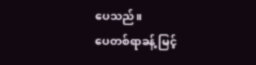ပေသည်။
ပေတစ်ရာခန့် မြင့်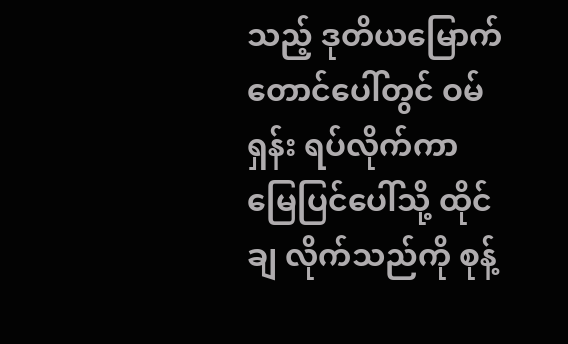သည့် ဒုတိယမြောက် တောင်ပေါ်တွင် ဝမ်ရှန်း ရပ်လိုက်ကာ မြေပြင်ပေါ်သို့ ထိုင်ချ လိုက်သည်ကို စုန့်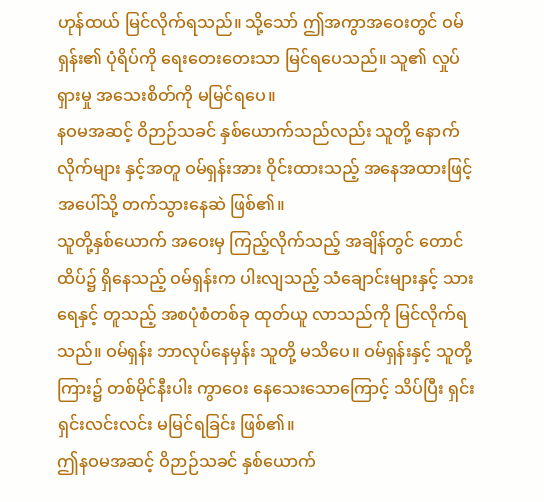ဟုန်ထယ် မြင်လိုက်ရသည်။ သို့သော် ဤအကွာအဝေးတွင် ဝမ်ရှန်း၏ ပုံရိပ်ကို ရေးတေးတေးသာ မြင်ရပေသည်။ သူ၏ လှုပ်ရှားမှု အသေးစိတ်ကို မမြင်ရပေ။
နဝမအဆင့် ဝိဉာဉ်သခင် နှစ်ယောက်သည်လည်း သူတို့ နောက်လိုက်များ နှင့်အတူ ဝမ်ရှန်းအား ဝိုင်းထားသည့် အနေအထားဖြင့် အပေါ်သို့ တက်သွားနေဆဲ ဖြစ်၏။
သူတို့နှစ်ယောက် အဝေးမှ ကြည့်လိုက်သည့် အချိန်တွင် တောင်ထိပ်၌ ရှိနေသည့် ဝမ်ရှန်းက ပါးလျသည့် သံချောင်းများနှင့် သားရေနှင့် တူသည့် အစပုံစံတစ်ခု ထုတ်ယူ လာသည်ကို မြင်လိုက်ရသည်။ ဝမ်ရှန်း ဘာလုပ်နေမှန်း သူတို့ မသိပေ။ ဝမ်ရှန်းနှင့် သူတို့ကြား၌ တစ်မိုင်နီးပါး ကွာဝေး နေသေးသောကြောင့် သိပ်ပြီး ရှင်းရှင်းလင်းလင်း မမြင်ရခြင်း ဖြစ်၏။
ဤနဝမအဆင့် ဝိဉာဉ်သခင် နှစ်ယောက်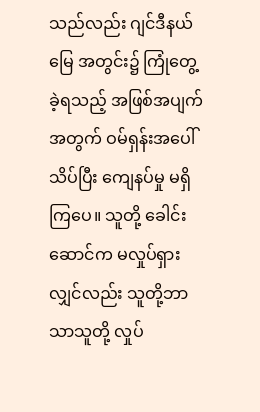သည်လည်း ဂျင်ဒီနယ်မြေ အတွင်း၌ ကြုံတွေ့ခဲ့ရသည့် အဖြစ်အပျက်အတွက် ဝမ်ရှန်းအပေါ် သိပ်ပြီး ကျေနပ်မှု မရှိကြပေ။ သူတို့ ခေါင်းဆောင်က မလှုပ်ရှားလျှင်လည်း သူတို့ဘာသာသူတို့ လှုပ်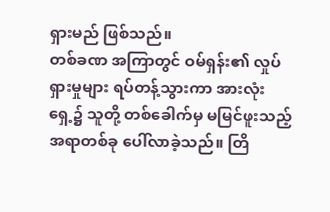ရှားမည် ဖြစ်သည်။
တစ်ခဏ အကြာတွင် ဝမ်ရှန်း၏ လှုပ်ရှားမှုများ ရပ်တန့်သွားကာ အားလုံးရှေ့၌ သူတို့ တစ်ခေါက်မှ မမြင်ဖူးသည့် အရာတစ်ခု ပေါ်လာခဲ့သည်။ တြိ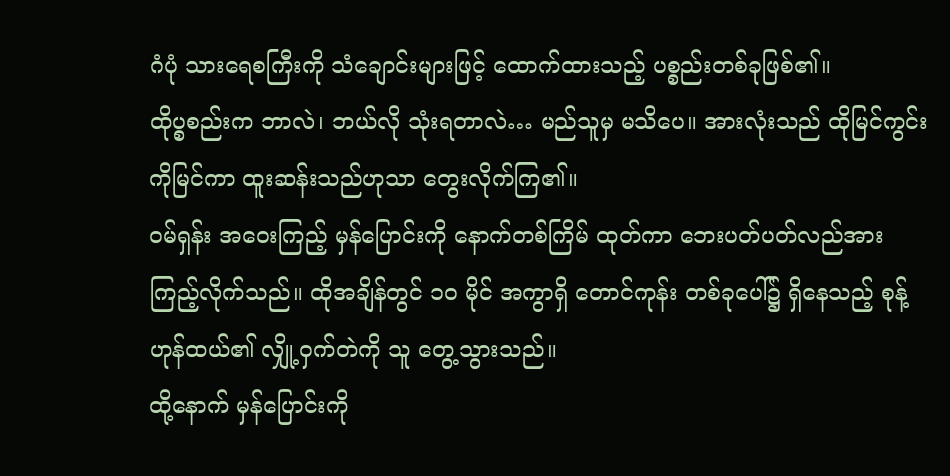ဂံပုံ သားရေစကြီးကို သံချောင်းများဖြင့် ထောက်ထားသည့် ပစ္စည်းတစ်ခုဖြစ်၏။
ထိုပ္စစည်းက ဘာလဲ၊ ဘယ်လို သုံးရတာလဲ… မည်သူမှ မသိပေ။ အားလုံးသည် ထိုမြင်ကွင်းကိုမြင်ကာ ထူးဆန်းသည်ဟုသာ တွေးလိုက်ကြ၏။
ဝမ်ရှန်း အဝေးကြည့် မှန်ပြောင်းကို နောက်တစ်ကြိမ် ထုတ်ကာ ဘေးပတ်ပတ်လည်အား ကြည့်လိုက်သည်။ ထိုအချိန်တွင် ၁၀ မိုင် အကွာရှိ တောင်ကုန်း တစ်ခုပေါ်၌ ရှိနေသည့် စုန့်ဟုန်ထယ်၏ လျှို့ဝှက်တဲကို သူ တွေ့သွားသည်။
ထို့နောက် မှန်ပြောင်းကို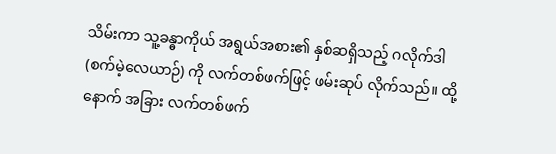သိမ်းကာ သူ့ခန္ဓာကိုယ် အရွယ်အစား၏ နှစ်ဆရှိသည့် ဂလိုက်ဒါ (စက်မဲ့လေယာဉ်) ကို လက်တစ်ဖက်ဖြင့် ဖမ်းဆုပ် လိုက်သည်။ ထို့နောက် အခြား လက်တစ်ဖက်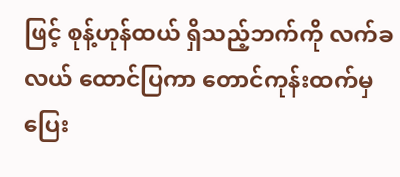ဖြင့် စုန့်ဟုန်ထယ် ရှိသည့်ဘက်ကို လက်ခလယ် ထောင်ပြကာ တောင်ကုန်းထက်မှ ပြေး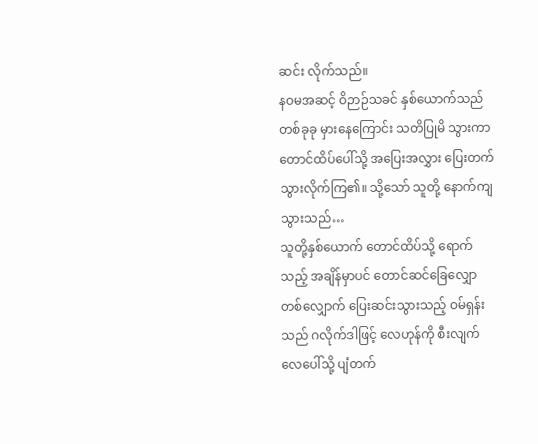ဆင်း လိုက်သည်။
နဝမအဆင့် ဝိဉာဉ်သခင် နှစ်ယောက်သည် တစ်ခုခု မှားနေကြောင်း သတိပြုမိ သွားကာ တောင်ထိပ်ပေါ်သို့ အပြေးအလွှား ပြေးတက် သွားလိုက်ကြ၏။ သို့သော် သူတို့ နောက်ကျသွားသည်…
သူတို့နှစ်ယောက် တောင်ထိပ်သို့ ရောက်သည့် အချိန်မှာပင် တောင်ဆင်ခြေလျှော တစ်လျှောက် ပြေးဆင်းသွားသည့် ဝမ်ရှန်းသည် ဂလိုက်ဒါဖြင့် လေဟုန်ကို စီးလျက် လေပေါ်သို့ ပျံတက်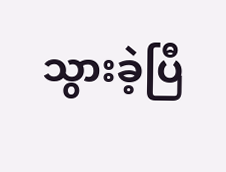သွားခဲ့ပြီ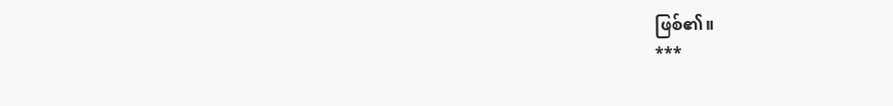ဖြစ်၏။
***